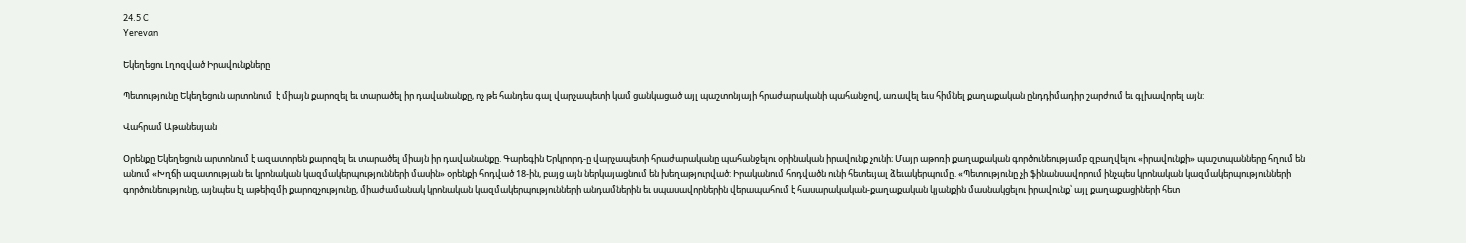24.5 C
Yerevan

Եկեղեցու Լղոզված Իրավունքները

Պետությունը Եկեղեցուն արտոնում  է միայն քարոզել եւ տարածել իր դավանանքը, ոչ թե հանդես գալ վարչապետի կամ ցանկացած այլ պաշտոնյայի հրաժարականի պահանջով, առավել եւս հիմնել քաղաքական ընդդիմադիր շարժում եւ գլխավորել այն:

Վահրամ Աթանեսյան

Օրենքը Եկեղեցուն արտոնում է ազատորեն քարոզել եւ տարածել միայն իր դավանանքը. Գարեգին Երկրորդ‑ը վարչապետի հրաժարականը պահանջելու օրինական իրավունք չունի։ Մայր աթոռի քաղաքական գործունեությամբ զբաղվելու «իրավունքի» պաշտպանները հղում են անում «Խղճի ազատության եւ կրոնական կազմակերպությունների մասին» օրենքի հոդված 18-ին, բայց այն ներկայացնում են խեղաթյուրված: Իրականում հոդվածն ունի հետեւյալ ձեւակերպումը. «Պետությունը չի ֆինանսավորում ինչպես կրոնական կազմակերպությունների գործունեությունը, այնպես էլ աթեիզմի քարոզչությունը, միաժամանակ կրոնական կազմակերպությունների անդամներին եւ սպասավորներին վերապահում է հասարակական-քաղաքական կյանքին մասնակցելու իրավունք՝ այլ քաղաքացիների հետ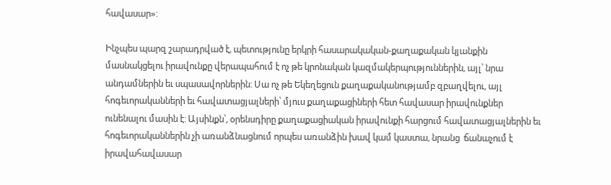հավասար»:

Ինչպես պարզ շարադրված է, պետությունը երկրի հասարակական-քաղաքական կյանքին մասնակցելու իրավունքը վերապահում է ոչ թե կրոնական կազմակերպություններին, այլ՝ նրա անդամներին եւ սպասավորներին: Սա ոչ թե Եկեղեցուն քաղաքականությամբ զբաղվելու, այլ հոգեւորականների եւ հավատացյալների՝ մյուս քաղաքացիների հետ հավասար իրավունքներ ունենալու մասին է: Այսինքն՝, օրենսդիրը քաղաքացիական իրավունքի հարցում հավատացյալներին եւ հոգեւորականներին չի առանձնացնում որպես առանձին խավ կամ կաստա, նրանց  ճանաչում է իրավահավասար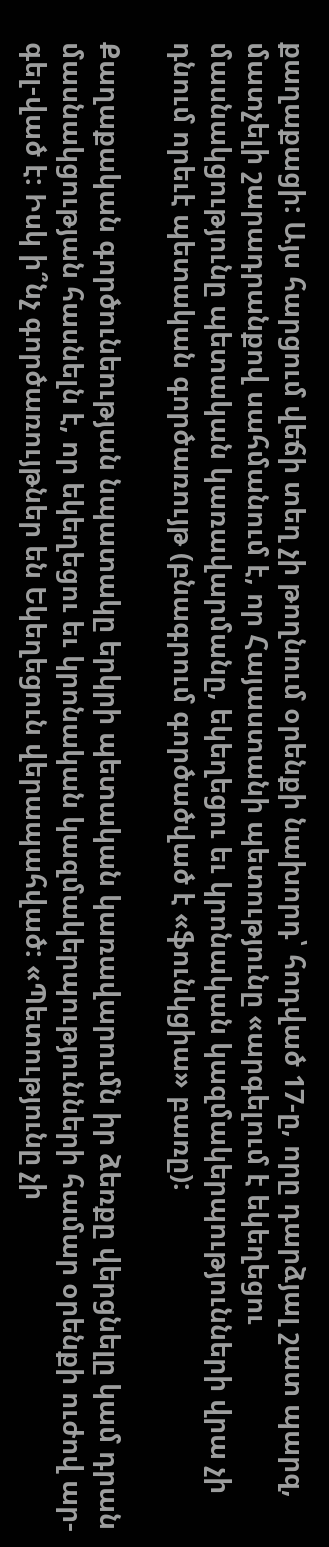քաղաքացի: Այս հարցում վեճի տեղ չի թողնում օրենքի նախորդ՝ հոդված 17‑ը, որը դարձյալ շատ պարզ, մատչելի շարադրանքով սահմանում է, որ Հայաստանի պետությունը «արգելում է եկեղեցու մասնակցությունը պետական կառավարմանը, եկեղեցու եւ կրոնական կազմակերպությունների վրա չի դնում որեւէ պետական գործառույթ (բնագրում գործածված է «ֆունկցիա» բառը):

Քաղաքական գործունեության նպատակը երկրի պետական կառավարումն իր ձեռքը վերցնելը կամ դրան մասնակցության հասնելն է, որ եկեղեցու եւ կրոնական կազմակերպությունների համար օրենքի ուժով ար-գել-ված է: Իսկ ի՞նչ գործառույթներ են Եկեղեցուն վերապահված: «Պետությունը չի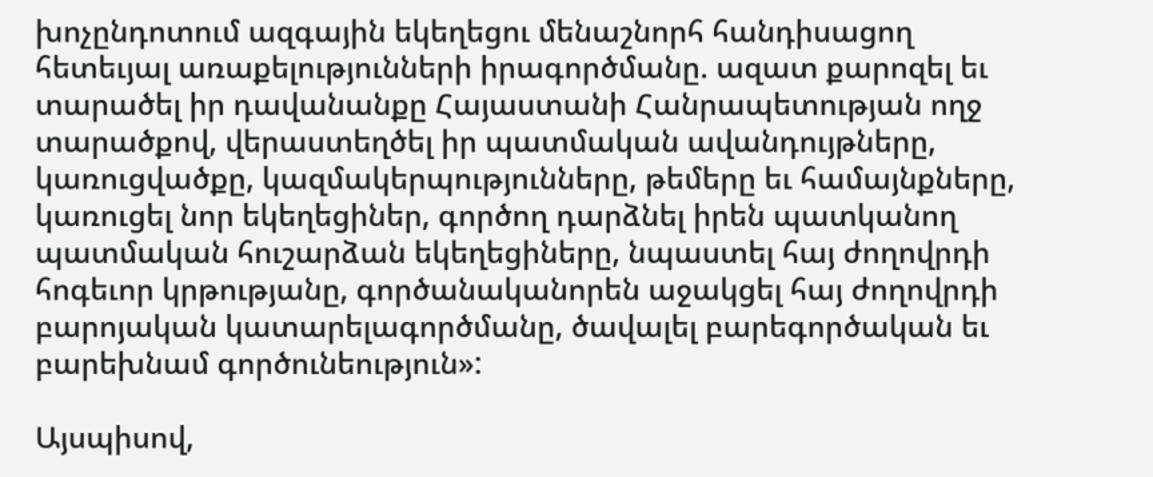խոչընդոտում ազգային եկեղեցու մենաշնորհ հանդիսացող հետեւյալ առաքելությունների իրագործմանը. ազատ քարոզել եւ տարածել իր դավանանքը Հայաստանի Հանրապետության ողջ տարածքով, վերաստեղծել իր պատմական ավանդույթները, կառուցվածքը, կազմակերպությունները, թեմերը եւ համայնքները, կառուցել նոր եկեղեցիներ, գործող դարձնել իրեն պատկանող պատմական հուշարձան եկեղեցիները, նպաստել հայ ժողովրդի հոգեւոր կրթությանը, գործանականորեն աջակցել հայ ժողովրդի բարոյական կատարելագործմանը, ծավալել բարեգործական եւ բարեխնամ գործունեություն»:

Այսպիսով,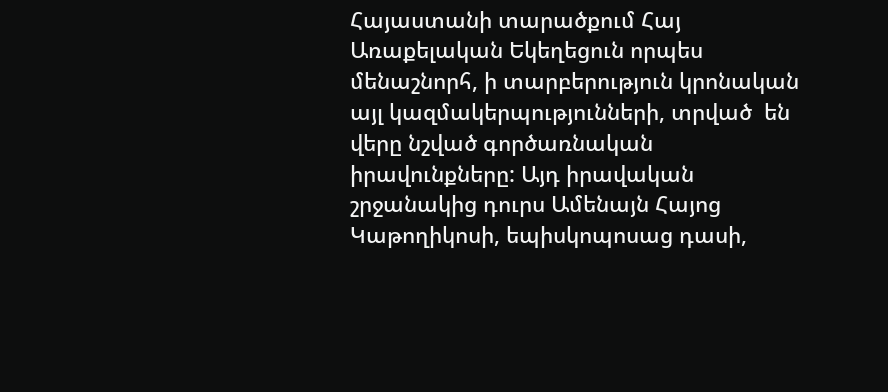Հայաստանի տարածքում Հայ Առաքելական Եկեղեցուն որպես մենաշնորհ, ի տարբերություն կրոնական այլ կազմակերպությունների, տրված  են վերը նշված գործառնական իրավունքները: Այդ իրավական շրջանակից դուրս Ամենայն Հայոց Կաթողիկոսի, եպիսկոպոսաց դասի,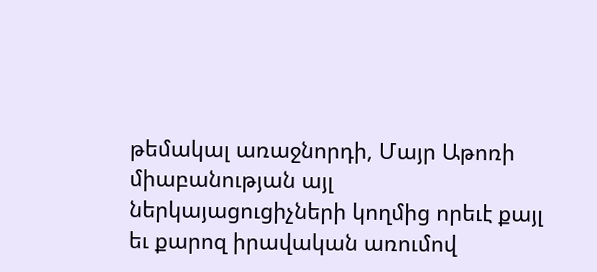թեմակալ առաջնորդի, Մայր Աթոռի միաբանության այլ ներկայացուցիչների կողմից որեւէ քայլ եւ քարոզ իրավական առումով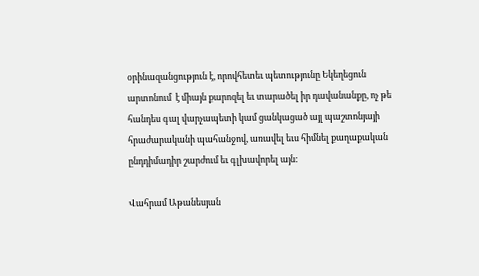օրինազանցություն է, որովհետեւ պետությունը Եկեղեցուն արտոնում  է միայն քարոզել եւ տարածել իր դավանանքը, ոչ թե հանդես գալ վարչապետի կամ ցանկացած այլ պաշտոնյայի հրաժարականի պահանջով, առավել եւս հիմնել քաղաքական ընդդիմադիր շարժում եւ գլխավորել այն:

Վահրամ Աթանեսյան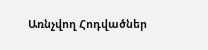Առնչվող Հոդվածներ